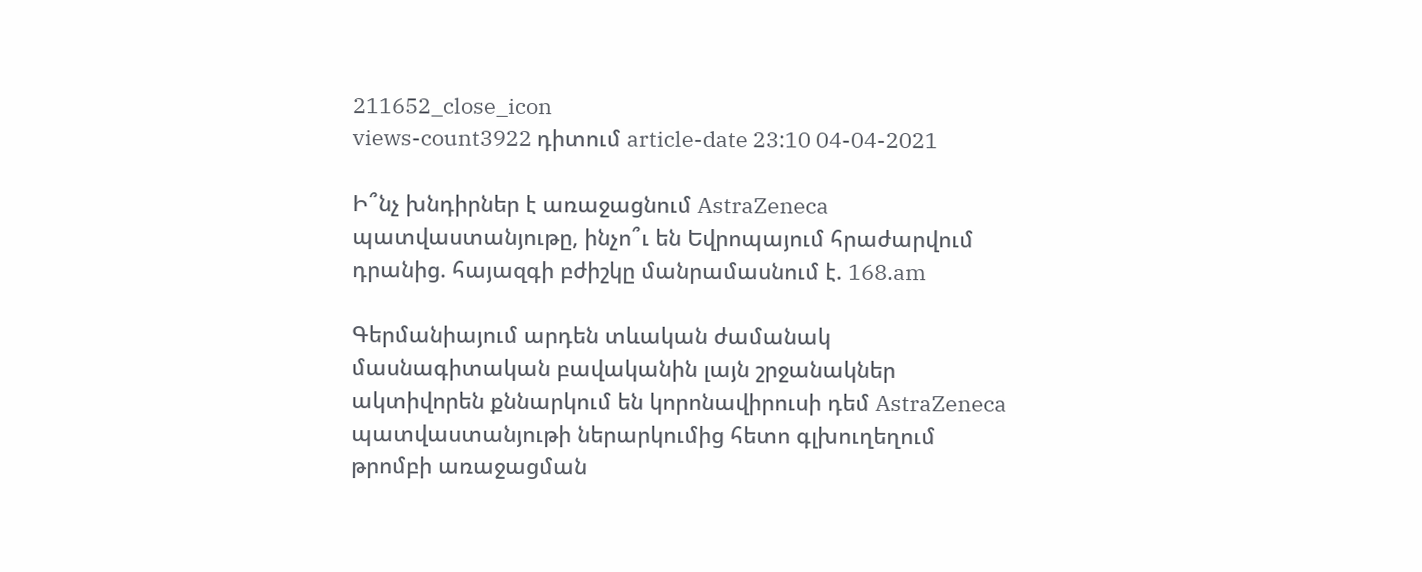211652_close_icon
views-count3922 դիտում article-date 23:10 04-04-2021

Ի՞նչ խնդիրներ է առաջացնում AstraZeneca պատվաստանյութը, ինչո՞ւ են Եվրոպայում հրաժարվում դրանից. հայազգի բժիշկը մանրամասնում է. 168.am

Գերմանիայում արդեն տևական ժամանակ մասնագիտական բավականին լայն շրջանակներ ակտիվորեն քննարկում են կորոնավիրուսի դեմ AstraZeneca պատվաստանյութի ներարկումից հետո գլխուղեղում թրոմբի առաջացման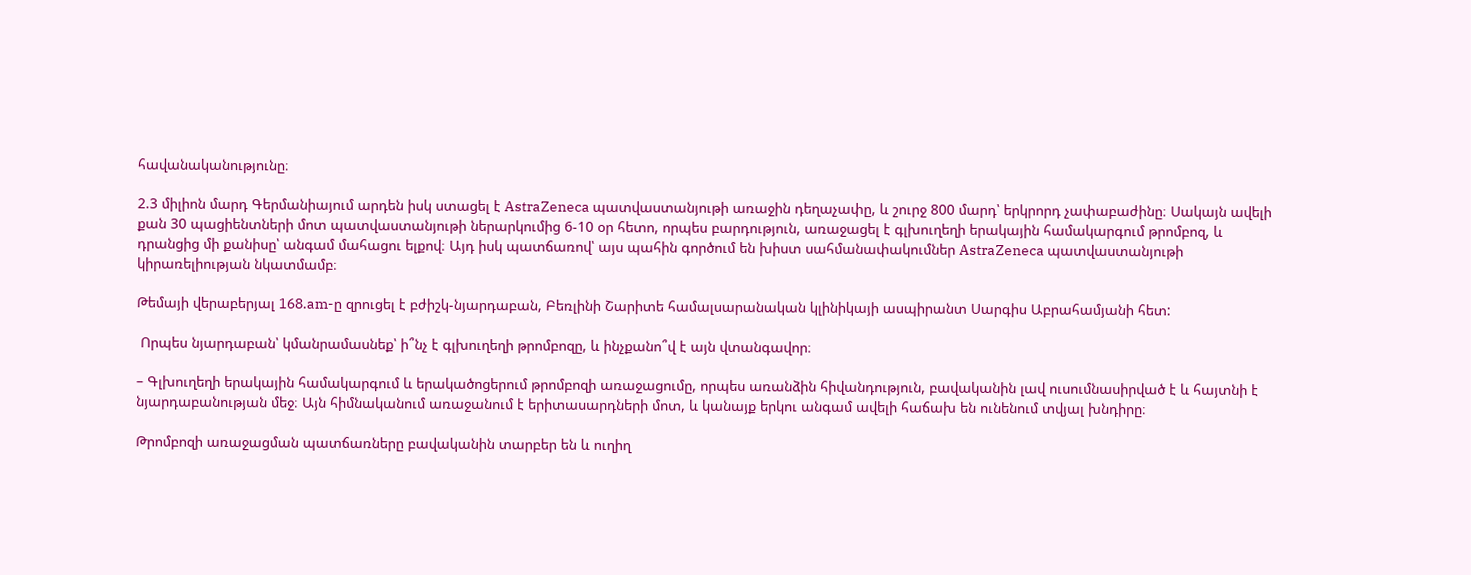հավանականությունը։

2.3 միլիոն մարդ Գերմանիայում արդեն իսկ ստացել է AstraZeneca պատվաստանյութի առաջին դեղաչափը, և շուրջ 800 մարդ՝ երկրորդ չափաբաժինը։ Սակայն ավելի քան 30 պացիենտների մոտ պատվաստանյութի ներարկումից 6-10 օր հետո, որպես բարդություն, առաջացել է գլխուղեղի երակային համակարգում թրոմբոզ, և դրանցից մի քանիսը՝ անգամ մահացու ելքով։ Այդ իսկ պատճառով՝ այս պահին գործում են խիստ սահմանափակումներ AstraZeneca պատվաստանյութի կիրառելիության նկատմամբ։

Թեմայի վերաբերյալ 168.am-ը զրուցել է բժիշկ-նյարդաբան, Բեռլինի Շարիտե համալսարանական կլինիկայի ասպիրանտ Սարգիս Աբրահամյանի հետ:

 Որպես նյարդաբան՝ կմանրամասնեք՝ ի՞նչ է գլխուղեղի թրոմբոզը, և ինչքանո՞վ է այն վտանգավոր։

– Գլխուղեղի երակային համակարգում և երակածոցերում թրոմբոզի առաջացումը, որպես առանձին հիվանդություն, բավականին լավ ուսումնասիրված է և հայտնի է նյարդաբանության մեջ։ Այն հիմնականում առաջանում է երիտասարդների մոտ, և կանայք երկու անգամ ավելի հաճախ են ունենում տվյալ խնդիրը։

Թրոմբոզի առաջացման պատճառները բավականին տարբեր են և ուղիղ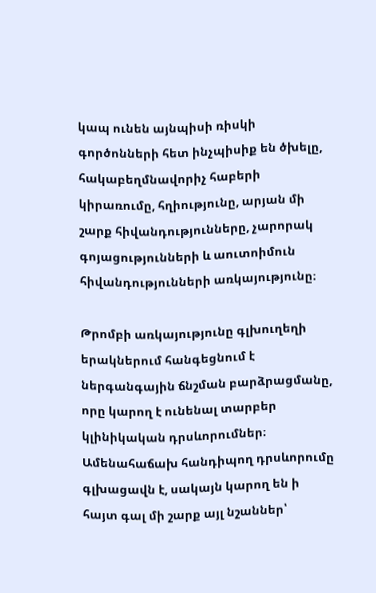կապ ունեն այնպիսի ռիսկի գործոնների հետ ինչպիսիք են ծխելը, հակաբեղմնավորիչ հաբերի կիրառումը, հղիությունը, արյան մի շարք հիվանդությունները, չարորակ գոյացությունների և աուտոիմուն հիվանդությունների առկայությունը։

Թրոմբի առկայությունը գլխուղեղի երակներում հանգեցնում է ներգանգային ճնշման բարձրացմանը, որը կարող է ունենալ տարբեր կլինիկական դրսևորումներ։ Ամենահաճախ հանդիպող դրսևորումը գլխացավն է, սակայն կարող են ի հայտ գալ մի շարք այլ նշաններ՝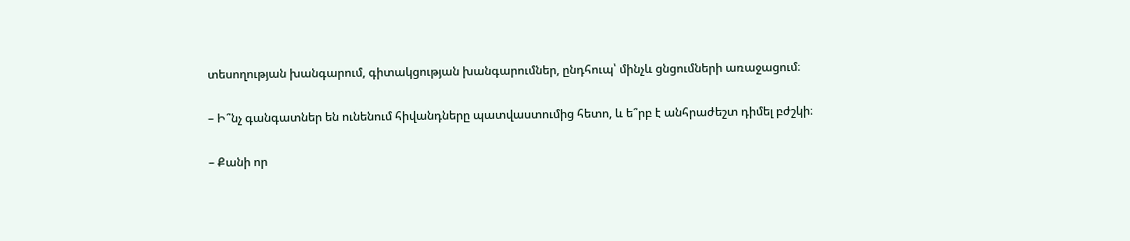տեսողության խանգարում, գիտակցության խանգարումներ, ընդհուպ՝ մինչև ցնցումների առաջացում։

– Ի՞նչ գանգատներ են ունենում հիվանդները պատվաստումից հետո, և ե՞րբ է անհրաժեշտ դիմել բժշկի։

– Քանի որ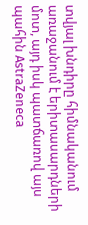տվյալ խնդիրը հիմնականում առաջանում է երիտասարդների մոտ, այդ իսկ պատճառով այս պահին AstraZeneca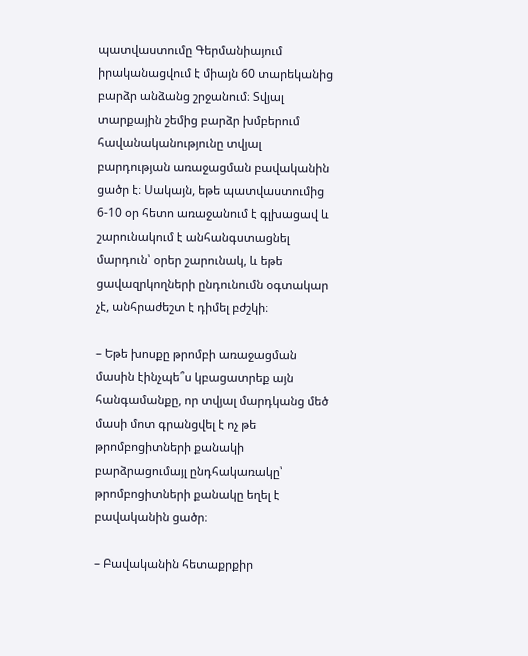պատվաստումը Գերմանիայում իրականացվում է միայն 60 տարեկանից բարձր անձանց շրջանում։ Տվյալ տարքային շեմից բարձր խմբերում հավանականությունը տվյալ բարդության առաջացման բավականին ցածր է։ Սակայն, եթե պատվաստումից 6-10 օր հետո առաջանում է գլխացավ և շարունակում է անհանգստացնել մարդուն՝ օրեր շարունակ, և եթե ցավազրկողների ընդունումն օգտակար չէ, անհրաժեշտ է դիմել բժշկի։

– Եթե խոսքը թրոմբի առաջացման մասին էինչպե՞ս կբացատրեք այն հանգամանքը, որ տվյալ մարդկանց մեծ մասի մոտ գրանցվել է ոչ թե
թրոմբոցիտների քանակի բարձրացումայլ ընդհակառակը՝ թրոմբոցիտների քանակը եղել է բավականին ցածր։

– Բավականին հետաքրքիր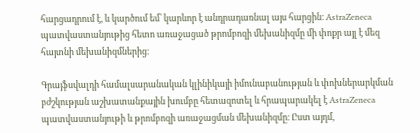հարցադրում է, և կարծում եմ՝ կարևոր է անդրադառնալ այս հարցին։ AstraZeneca պատվաստանյութից հետո առաջացած թրոմբոզի մեխանիզմը մի փոքր այլ է մեզ հայտնի մեխանիզմներից։

Գրայֆսվալդի համալսարանական կլինիկայի իմունաբանության և փոխներարկման բժշկության աշխատանքային խումբը հետազոտել և հրապարակել է AstraZeneca պատվաստանյութի և թրոմբոզի առաջացման մեխանիզմը։ Ըստ այդմ,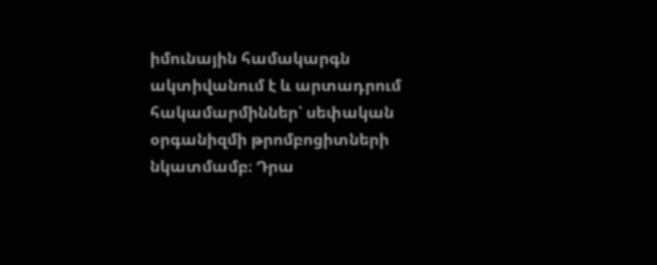իմունային համակարգն ակտիվանում է և արտադրում հակամարմիններ՝ սեփական օրգանիզմի թրոմբոցիտների նկատմամբ։ Դրա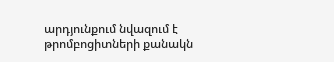արդյունքում նվազում է թրոմբոցիտների քանակն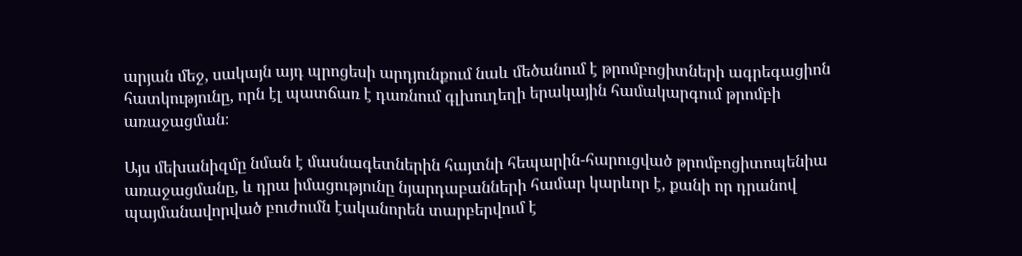արյան մեջ, սակայն այդ պրոցեսի արդյունքում նաև մեծանում է թրոմբոցիտների ագրեգացիոն հատկությունը, որն էլ պատճառ է դառնում գլխուղեղի երակային համակարգում թրոմբի առաջացման։

Այս մեխանիզմը նման է մասնագետներին հայտնի հեպարին-հարուցված թրոմբոցիտոպենիա առաջացմանը, և դրա իմացությունը նյարդաբանների համար կարևոր է, քանի որ դրանով պայմանավորված բուժումն էականորեն տարբերվում է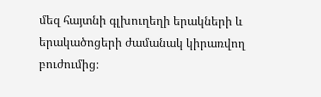մեզ հայտնի գլխուղեղի երակների և երակածոցերի ժամանակ կիրառվող բուժումից։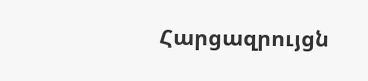Հարցազրույցն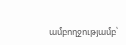ամբողջությամբ՝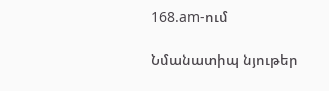168.am-ում

Նմանատիպ նյութեր